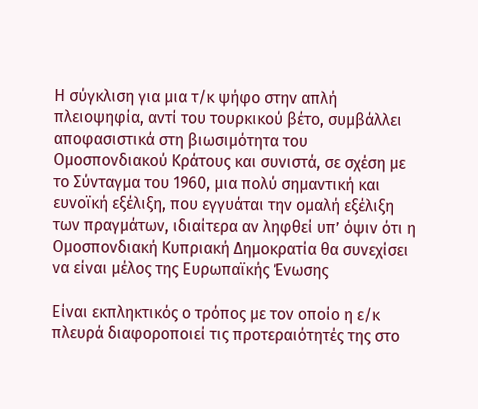Η σύγκλιση για μια τ/κ ψήφο στην απλή πλειοψηφία, αντί του τουρκικού βέτο, συμβάλλει αποφασιστικά στη βιωσιμότητα του Ομοσπονδιακού Κράτους και συνιστά, σε σχέση με το Σύνταγμα του 1960, μια πολύ σημαντική και ευνοϊκή εξέλιξη, που εγγυάται την ομαλή εξέλιξη των πραγμάτων, ιδιαίτερα αν ληφθεί υπ’ όψιν ότι η Ομοσπονδιακή Κυπριακή Δημοκρατία θα συνεχίσει να είναι μέλος της Ευρωπαϊκής Ένωσης

Είναι εκπληκτικός ο τρόπος με τον οποίο η ε/κ πλευρά διαφοροποιεί τις προτεραιότητές της στο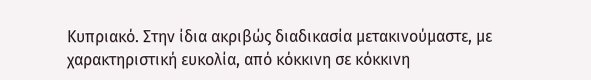Κυπριακό. Στην ίδια ακριβώς διαδικασία μετακινούμαστε, με χαρακτηριστική ευκολία, από κόκκινη σε κόκκινη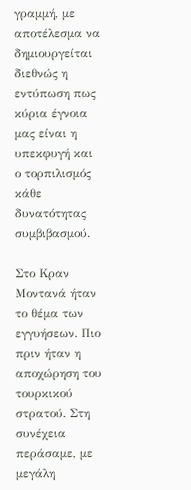γραμμή, με αποτέλεσμα να δημιουργείται διεθνώς η εντύπωση πως κύρια έγνοια μας είναι η υπεκφυγή και ο τορπιλισμός κάθε δυνατότητας συμβιβασμού.

Στο Κραν Μοντανά ήταν το θέμα των εγγυήσεων. Πιο πριν ήταν η αποχώρηση του τουρκικού στρατού. Στη συνέχεια περάσαμε, με μεγάλη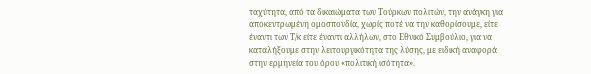ταχύτητα, από τα δικαιώματα των Τούρκων πολιτών, την ανάγκη για αποκεντρωμένη ομοσπονδία, χωρίς ποτέ να την καθορίσουμε, είτε έναντι των Τ/κ είτε έναντι αλλήλων, στο Εθνικό Συμβούλιο, για να καταλήξουμε στην λειτουργικότητα της λύσης, με ειδική αναφορά στην ερμηνεία του όρου «πολιτική ισότητα».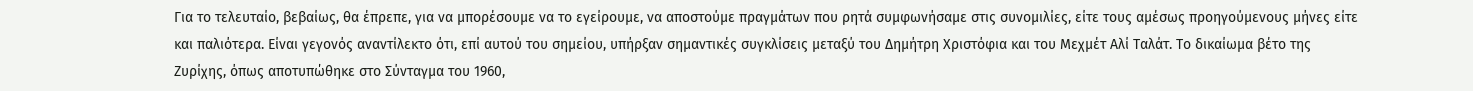Για το τελευταίο, βεβαίως, θα έπρεπε, για να μπορέσουμε να το εγείρουμε, να αποστούμε πραγμάτων που ρητά συμφωνήσαμε στις συνομιλίες, είτε τους αμέσως προηγούμενους μήνες είτε και παλιότερα. Είναι γεγονός αναντίλεκτο ότι, επί αυτού του σημείου, υπήρξαν σημαντικές συγκλίσεις μεταξύ του Δημήτρη Χριστόφια και του Μεχμέτ Αλί Ταλάτ. Το δικαίωμα βέτο της Ζυρίχης, όπως αποτυπώθηκε στο Σύνταγμα του 1960,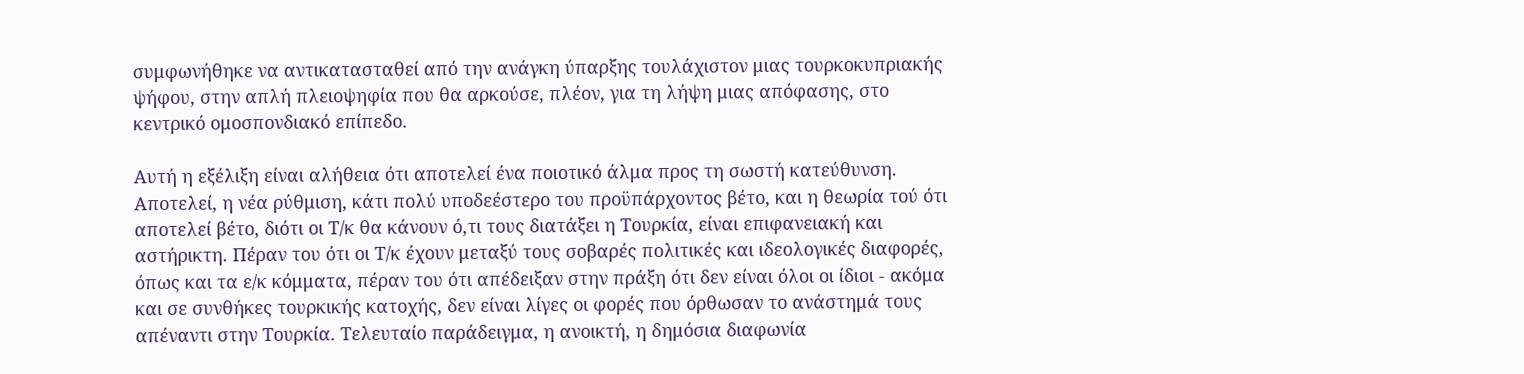συμφωνήθηκε να αντικατασταθεί από την ανάγκη ύπαρξης τουλάχιστον μιας τουρκοκυπριακής ψήφου, στην απλή πλειοψηφία που θα αρκούσε, πλέον, για τη λήψη μιας απόφασης, στο κεντρικό ομοσπονδιακό επίπεδο.

Αυτή η εξέλιξη είναι αλήθεια ότι αποτελεί ένα ποιοτικό άλμα προς τη σωστή κατεύθυνση. Αποτελεί, η νέα ρύθμιση, κάτι πολύ υποδεέστερο του προϋπάρχοντος βέτο, και η θεωρία τού ότι αποτελεί βέτο, διότι οι Τ/κ θα κάνουν ό,τι τους διατάξει η Τουρκία, είναι επιφανειακή και αστήρικτη. Πέραν του ότι οι Τ/κ έχουν μεταξύ τους σοβαρές πολιτικές και ιδεολογικές διαφορές, όπως και τα ε/κ κόμματα, πέραν του ότι απέδειξαν στην πράξη ότι δεν είναι όλοι οι ίδιοι - ακόμα και σε συνθήκες τουρκικής κατοχής, δεν είναι λίγες οι φορές που όρθωσαν το ανάστημά τους απέναντι στην Τουρκία. Τελευταίο παράδειγμα, η ανοικτή, η δημόσια διαφωνία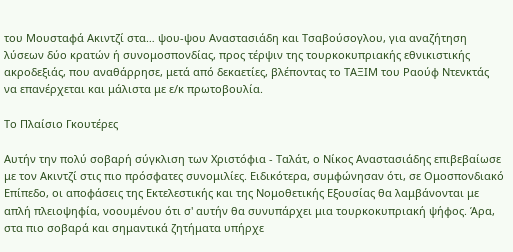του Μουσταφά Ακιντζί στα… ψου-ψου Αναστασιάδη και Τσαβούσογλου, για αναζήτηση λύσεων δύο κρατών ή συνομοσπονδίας, προς τέρψιν της τουρκοκυπριακής εθνικιστικής ακροδεξιάς, που αναθάρρησε, μετά από δεκαετίες, βλέποντας το ΤΑΞΙΜ του Ραούφ Ντενκτάς να επανέρχεται και μάλιστα με ε/κ πρωτοβουλία.

Το Πλαίσιο Γκουτέρες

Αυτήν την πολύ σοβαρή σύγκλιση των Χριστόφια - Ταλάτ, ο Νίκος Αναστασιάδης επιβεβαίωσε με τον Ακιντζί στις πιο πρόσφατες συνομιλίες. Ειδικότερα, συμφώνησαν ότι, σε Ομοσπονδιακό Επίπεδο, οι αποφάσεις της Εκτελεστικής και της Νομοθετικής Εξουσίας θα λαμβάνονται με απλή πλειοψηφία, νοουμένου ότι σ' αυτήν θα συνυπάρχει μια τουρκοκυπριακή ψήφος. Άρα, στα πιο σοβαρά και σημαντικά ζητήματα υπήρχε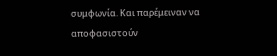συμφωνία. Και παρέμειναν να αποφασιστούν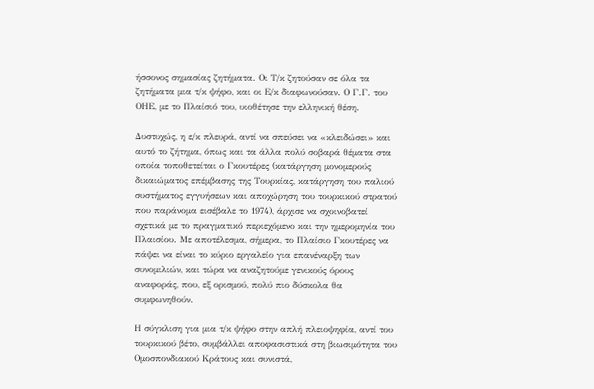ήσσονος σημασίας ζητήματα. Οι Τ/κ ζητούσαν σε όλα τα ζητήματα μια τ/κ ψήφο, και οι Ε/κ διαφωνούσαν. Ο Γ.Γ. του ΟΗΕ, με το Πλαίσιό του, υιοθέτησε την ελληνική θέση.

Δυστυχώς, η ε/κ πλευρά, αντί να σπεύσει να «κλειδώσει» και αυτό το ζήτημα, όπως και τα άλλα πολύ σοβαρά θέματα στα οποία τοποθετείται ο Γκουτέρες (κατάργηση μονομερούς δικαιώματος επέμβασης της Τουρκίας, κατάργηση του παλιού συστήματος εγγυήσεων και αποχώρηση του τουρκικού στρατού που παράνομα εισέβαλε το 1974), άρχισε να σχοινοβατεί σχετικά με το πραγματικό περιεχόμενο και την ημερομηνία του Πλαισίου. Με αποτέλεσμα, σήμερα, το Πλαίσιο Γκουτέρες να πάψει να είναι το κύριο εργαλείο για επανέναρξη των συνομιλιών, και τώρα να αναζητούμε γενικούς όρους αναφοράς, που, εξ ορισμού, πολύ πιο δύσκολα θα συμφωνηθούν.

Η σύγκλιση για μια τ/κ ψήφο στην απλή πλειοψηφία, αντί του τουρκικού βέτο, συμβάλλει αποφασιστικά στη βιωσιμότητα του Ομοσπονδιακού Κράτους και συνιστά,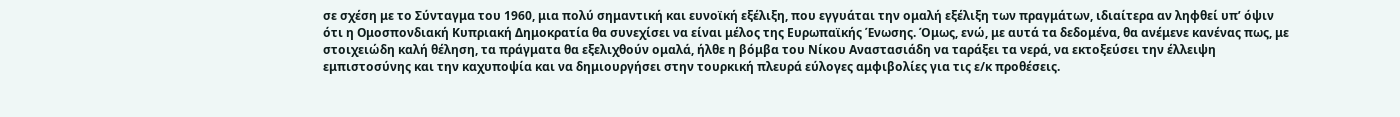σε σχέση με το Σύνταγμα του 1960, μια πολύ σημαντική και ευνοϊκή εξέλιξη, που εγγυάται την ομαλή εξέλιξη των πραγμάτων, ιδιαίτερα αν ληφθεί υπ’ όψιν ότι η Ομοσπονδιακή Κυπριακή Δημοκρατία θα συνεχίσει να είναι μέλος της Ευρωπαϊκής Ένωσης. Όμως, ενώ, με αυτά τα δεδομένα, θα ανέμενε κανένας πως, με στοιχειώδη καλή θέληση, τα πράγματα θα εξελιχθούν ομαλά, ήλθε η βόμβα του Νίκου Αναστασιάδη να ταράξει τα νερά, να εκτοξεύσει την έλλειψη εμπιστοσύνης και την καχυποψία και να δημιουργήσει στην τουρκική πλευρά εύλογες αμφιβολίες για τις ε/κ προθέσεις.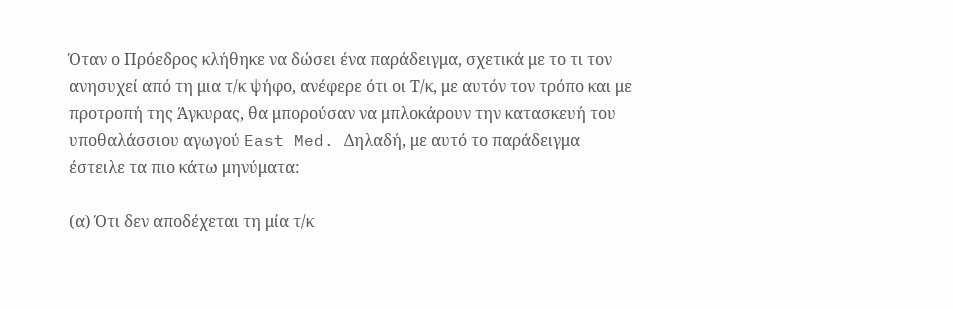Όταν ο Πρόεδρος κλήθηκε να δώσει ένα παράδειγμα, σχετικά με το τι τον ανησυχεί από τη μια τ/κ ψήφο, ανέφερε ότι οι Τ/κ, με αυτόν τον τρόπο και με προτροπή της Άγκυρας, θα μπορούσαν να μπλοκάρουν την κατασκευή του υποθαλάσσιου αγωγού East Med. Δηλαδή, με αυτό το παράδειγμα έστειλε τα πιο κάτω μηνύματα:

(α) Ότι δεν αποδέχεται τη μία τ/κ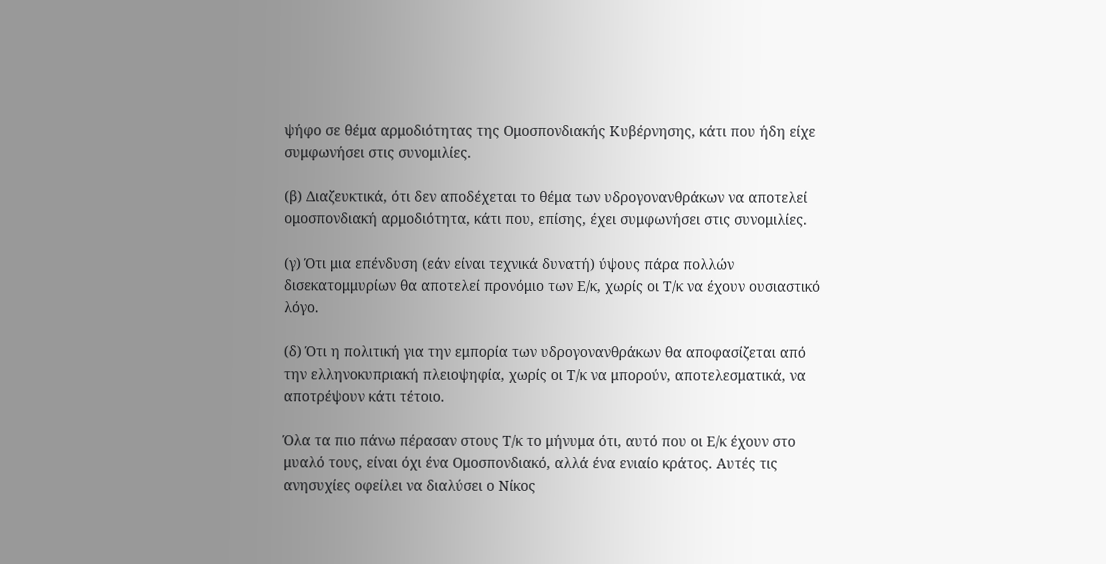ψήφο σε θέμα αρμοδιότητας της Ομοσπονδιακής Κυβέρνησης, κάτι που ήδη είχε συμφωνήσει στις συνομιλίες.

(β) Διαζευκτικά, ότι δεν αποδέχεται το θέμα των υδρογονανθράκων να αποτελεί ομοσπονδιακή αρμοδιότητα, κάτι που, επίσης, έχει συμφωνήσει στις συνομιλίες.

(γ) Ότι μια επένδυση (εάν είναι τεχνικά δυνατή) ύψους πάρα πολλών δισεκατομμυρίων θα αποτελεί προνόμιο των Ε/κ, χωρίς οι Τ/κ να έχουν ουσιαστικό λόγο.

(δ) Ότι η πολιτική για την εμπορία των υδρογονανθράκων θα αποφασίζεται από την ελληνοκυπριακή πλειοψηφία, χωρίς οι Τ/κ να μπορούν, αποτελεσματικά, να αποτρέψουν κάτι τέτοιο.

Όλα τα πιο πάνω πέρασαν στους Τ/κ το μήνυμα ότι, αυτό που οι Ε/κ έχουν στο μυαλό τους, είναι όχι ένα Ομοσπονδιακό, αλλά ένα ενιαίο κράτος. Αυτές τις ανησυχίες οφείλει να διαλύσει ο Νίκος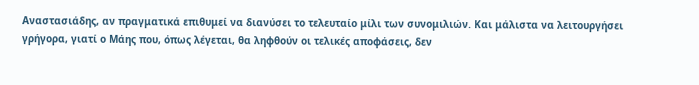Αναστασιάδης, αν πραγματικά επιθυμεί να διανύσει το τελευταίο μίλι των συνομιλιών. Και μάλιστα να λειτουργήσει γρήγορα, γιατί ο Μάης που, όπως λέγεται, θα ληφθούν οι τελικές αποφάσεις, δεν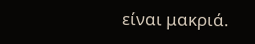είναι μακριά.